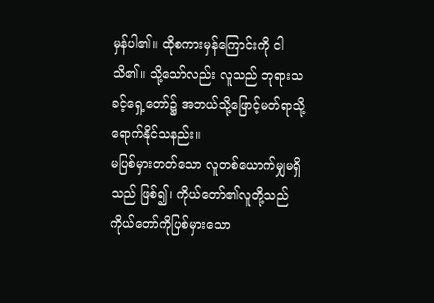မှန်ပါ၏။ ထိုစကားမှန်ကြောင်းကို ငါသိ၏။ သို့သော်လည်း လူသည် ဘုရားသခင့်ရှေ့တော်၌ အဘယ်သို့ဖြောင့်မတ်ရာသို့ ရောက်နိုင်သနည်း။
မပြစ်မှားတတ်သော လူတစ်ယောက်မျှမရှိသည် ဖြစ်၍၊ ကိုယ်တော်၏လူတို့သည် ကိုယ်တော်ကိုပြစ်မှားသော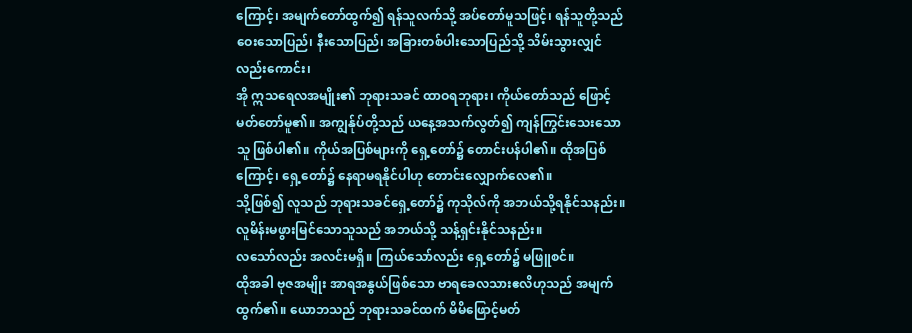ကြောင့်၊ အမျက်တော်ထွက်၍ ရန်သူလက်သို့ အပ်တော်မူသဖြင့်၊ ရန်သူတို့သည် ဝေးသောပြည်၊ နီးသောပြည်၊ အခြားတစ်ပါးသောပြည်သို့ သိမ်းသွားလျှင်လည်းကောင်း၊
အို ဣသရေလအမျိုး၏ ဘုရားသခင် ထာဝရဘုရား၊ ကိုယ်တော်သည် ဖြောင့်မတ်တော်မူ၏။ အကျွန်ုပ်တို့သည် ယနေ့အသက်လွတ်၍ ကျန်ကြွင်းသေးသောသူ ဖြစ်ပါ၏။ ကိုယ်အပြစ်များကို ရှေ့တော်၌ တောင်းပန်ပါ၏။ ထိုအပြစ်ကြောင့်၊ ရှေ့တော်၌ နေရာမရနိုင်ပါဟု တောင်းလျှောက်လေ၏။
သို့ဖြစ်၍ လူသည် ဘုရားသခင်ရှေ့တော်၌ ကုသိုလ်ကို အဘယ်သို့ရနိုင်သနည်း။ လူမိန်းမဖွားမြင်သောသူသည် အဘယ်သို့ သန့်ရှင်းနိုင်သနည်း။
လသော်လည်း အလင်းမရှိ။ ကြယ်သော်လည်း ရှေ့တော်၌ မဖြူစင်။
ထိုအခါ ဗုဇအမျိုး အာရအနွယ်ဖြစ်သော ဗာရခေလသားဧလိဟုသည် အမျက်ထွက်၏။ ယောဘသည် ဘုရားသခင်ထက် မိမိဖြောင့်မတ်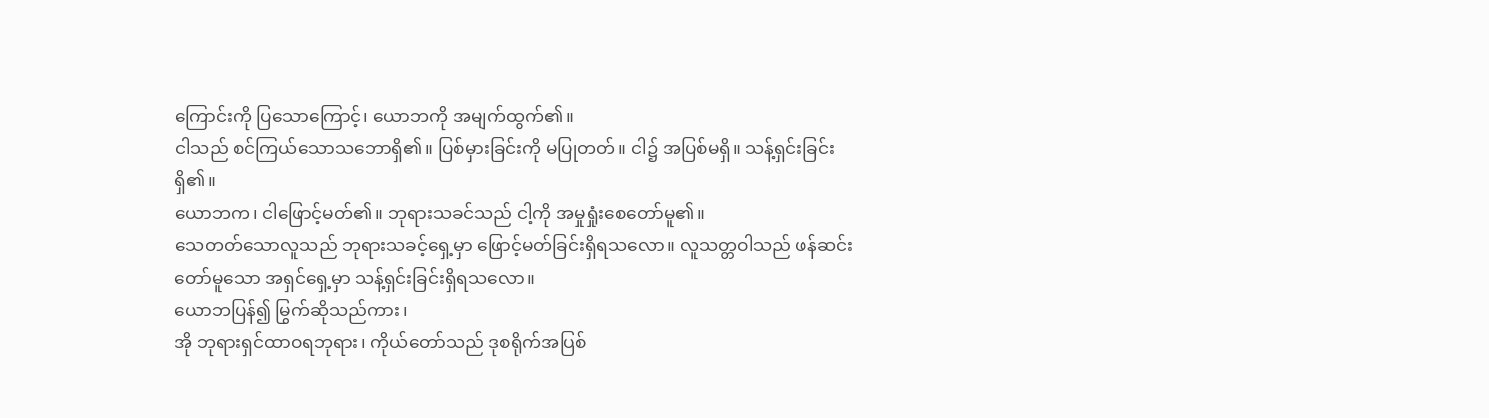ကြောင်းကို ပြသောကြောင့်၊ ယောဘကို အမျက်ထွက်၏။
ငါသည် စင်ကြယ်သောသဘောရှိ၏။ ပြစ်မှားခြင်းကို မပြုတတ်။ ငါ၌ အပြစ်မရှိ။ သန့်ရှင်းခြင်းရှိ၏။
ယောဘက၊ ငါဖြောင့်မတ်၏။ ဘုရားသခင်သည် ငါ့ကို အမှုရှုံးစေတော်မူ၏။
သေတတ်သောလူသည် ဘုရားသခင့်ရှေ့မှာ ဖြောင့်မတ်ခြင်းရှိရသလော။ လူသတ္တဝါသည် ဖန်ဆင်းတော်မူသော အရှင်ရှေ့မှာ သန့်ရှင်းခြင်းရှိရသလော။
ယောဘပြန်၍ မြွက်ဆိုသည်ကား၊
အို ဘုရားရှင်ထာဝရဘုရား၊ ကိုယ်တော်သည် ဒုစရိုက်အပြစ်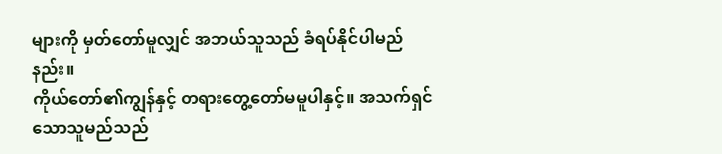များကို မှတ်တော်မူလျှင် အဘယ်သူသည် ခံရပ်နိုင်ပါမည်နည်း။
ကိုယ်တော်၏ကျွန်နှင့် တရားတွေ့တော်မမူပါနှင့်။ အသက်ရှင်သောသူမည်သည်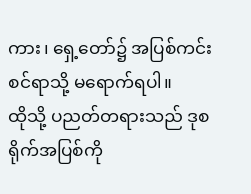ကား၊ ရှေ့တော်၌ အပြစ်ကင်းစင်ရာသို့ မရောက်ရပါ။
ထိုသို့ ပညတ်တရားသည် ဒုစရိုက်အပြစ်ကို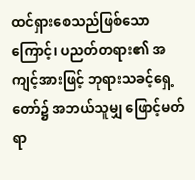ထင်ရှားစေသည်ဖြစ်သောကြောင့်၊ ပညတ်တရား၏ အကျင့်အားဖြင့် ဘုရားသခင့်ရှေ့တော်၌ အဘယ်သူမျှ ဖြောင့်မတ်ရာ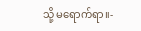သို့ မရောက်ရာ။-